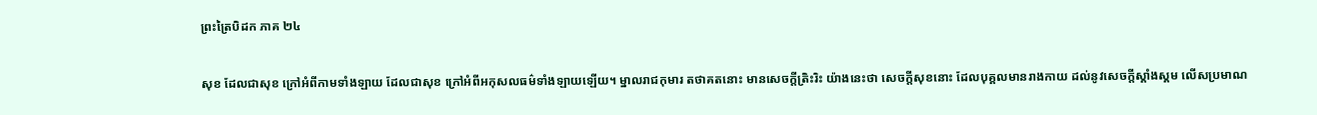ព្រះត្រៃបិដក ភាគ ២៤

សុខ ដែលជាសុខ ក្រៅអំពីកាមទាំងឡាយ ដែលជាសុខ ក្រៅអំពីអកុសលធម៌ទាំងឡាយឡើយ។ ម្នាលរាជកុមារ តថាគតនោះ មានសេចក្តីត្រិះរិះ យ៉ាងនេះថា សេចក្តីសុខនោះ ដែលបុគ្គលមានរាងកាយ ដល់នូវសេចក្តីស្គាំងស្គម លើសប្រមាណ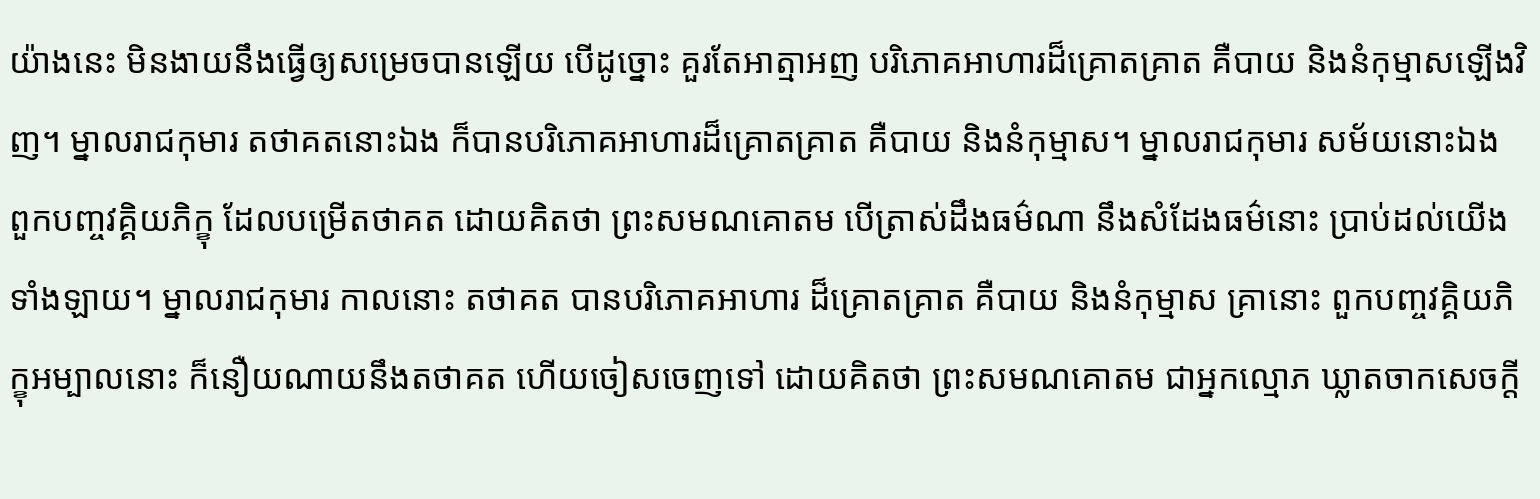យ៉ាងនេះ មិនងាយនឹងធ្វើឲ្យសម្រេចបានឡើយ បើដូច្នោះ គួរតែអាត្មាអញ បរិភោគអាហារដ៏គ្រោតគ្រាត គឺបាយ និងនំកុម្មាសឡើងវិញ។ ម្នាលរាជកុមារ តថាគតនោះឯង ក៏បានបរិភោគអាហារដ៏គ្រោតគ្រាត គឺបាយ និងនំកុម្មាស។ ម្នាលរាជកុមារ សម័យនោះឯង ពួកបញ្ចវគ្គិយភិក្ខុ ដែលបម្រើតថាគត ដោយគិតថា ព្រះសមណគោតម បើត្រាស់ដឹងធម៌ណា នឹងសំដែងធម៌នោះ ប្រាប់ដល់យើងទាំងឡាយ។ ម្នាលរាជកុមារ កាលនោះ តថាគត បានបរិភោគអាហារ ដ៏គ្រោតគ្រាត គឺបាយ និងនំកុម្មាស គ្រានោះ ពួកបញ្ចវគ្គិយភិក្ខុអម្បាលនោះ ក៏នឿយណាយនឹងតថាគត ហើយចៀសចេញទៅ ដោយគិតថា ព្រះសមណគោតម ជាអ្នកល្មោភ ឃ្លាតចាកសេចក្តី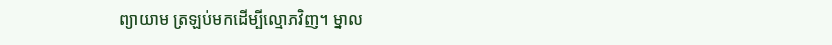ព្យាយាម ត្រឡប់មកដើម្បីល្មោភវិញ។ ម្នាល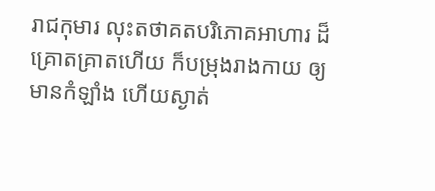រាជកុមារ លុះតថាគតបរិភោគអាហារ ដ៏គ្រោតគ្រាតហើយ ក៏បម្រុងរាងកាយ ឲ្យមានកំឡាំង ហើយស្ងាត់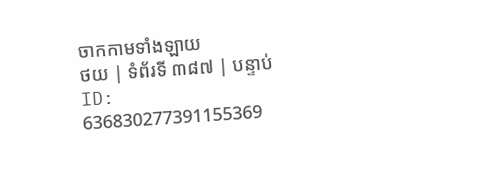ចាកកាមទាំងឡាយ
ថយ | ទំព័រទី ៣៨៧ | បន្ទាប់
ID: 636830277391155369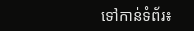ទៅកាន់ទំព័រ៖